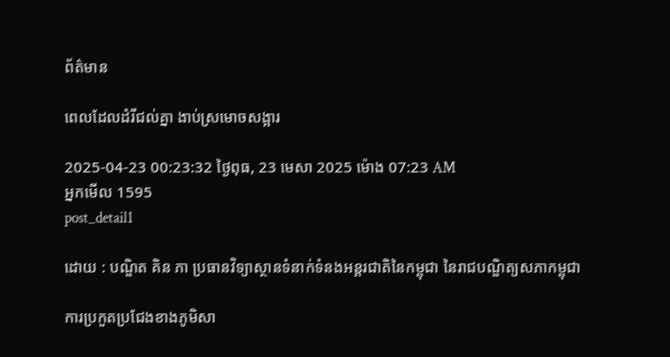ព័ត៌មាន

ពេលដែលដំរីជល់គ្នា ងាប់ស្រមោចសង្អារ

2025-04-23 00:23:32 ថ្ងៃពុធ, 23 មេសា 2025 ម៉ោង 07:23 AM
អ្នកមើល 1595
post_detail1

ដោយ : បណ្ឌិត គិន ភា ប្រធានវិទ្យាស្ថានទំនាក់ទំនងអន្តរជាតិនៃកម្ពុជា នៃរាជបណ្ឌិត្យសភាកម្ពុជា

ការប្រកួតប្រជែងខាងភូមិសា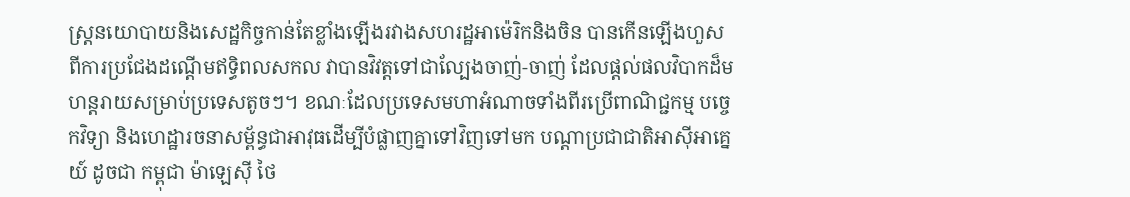ស្ត្រនយោបាយនិងសេដ្ឋកិច្ចកាន់តែខ្លាំងឡើងរវាងសហរដ្ឋអាម៉េរិកនិងចិន បានកើនឡើងហួសពីការប្រជែងដណ្តើមឥទ្ធិពលសកល វាបានវិវត្តទៅជាល្បែងចាញ់-ចាញ់ ដែលផ្តល់ផលវិបាកដ៏មហន្តរាយសម្រាប់ប្រទេសតូចៗ។ ខណៈដែលប្រទេសមហាអំណាចទាំងពីរប្រើពាណិជ្ជកម្ម បច្ចេកវិទ្យា និងហេដ្ឋារចនាសម្ព័ន្ធជាអាវុធដើម្បីបំផ្លាញគ្នាទៅវិញទៅមក បណ្ដាប្រជាជាតិអាស៊ីអាគ្នេយ៍ ដូចជា កម្ពុជា ម៉ាឡេស៊ី ថៃ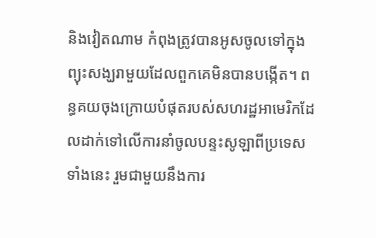និងវៀតណាម កំពុងត្រូវបានអូសចូលទៅក្នុងព្យុះសង្ឃរាមួយដែលពួកគេមិនបានបង្កើត។ ពន្ធគយចុងក្រោយបំផុតរបស់សហរដ្ឋអាមេរិកដែលដាក់ទៅលើការនាំចូលបន្ទះសូឡាពីប្រទេសទាំងនេះ រួមជាមួយនឹងការ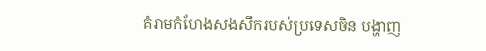គំរាមកំហែងសងសឹករបស់ប្រទេសចិន បង្ហាញ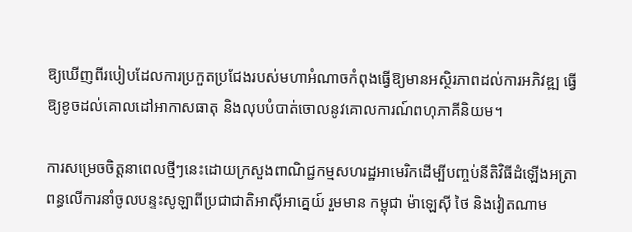ឱ្យឃើញពីរបៀបដែលការប្រកួតប្រជែងរបស់មហាអំណាចកំពុងធ្វើឱ្យមានអស្ថិរភាពដល់ការអភិវឌ្ឍ ធ្វើឱ្យខូចដល់គោលដៅអាកាសធាតុ និងលុបបំបាត់ចោលនូវគោលការណ៍ពហុភាគីនិយម។

ការសម្រេចចិត្តនាពេលថ្មីៗនេះដោយក្រសួងពាណិជ្ជកម្មសហរដ្ឋអាមេរិកដើម្បីបញ្ចប់នីតិវិធីដំឡើងអត្រាពន្ធលើការនាំចូលបន្ទះសូឡាពីប្រជាជាតិអាស៊ីអាគ្នេយ៍ រួមមាន កម្ពុជា ម៉ាឡេស៊ី ថៃ និងវៀតណាម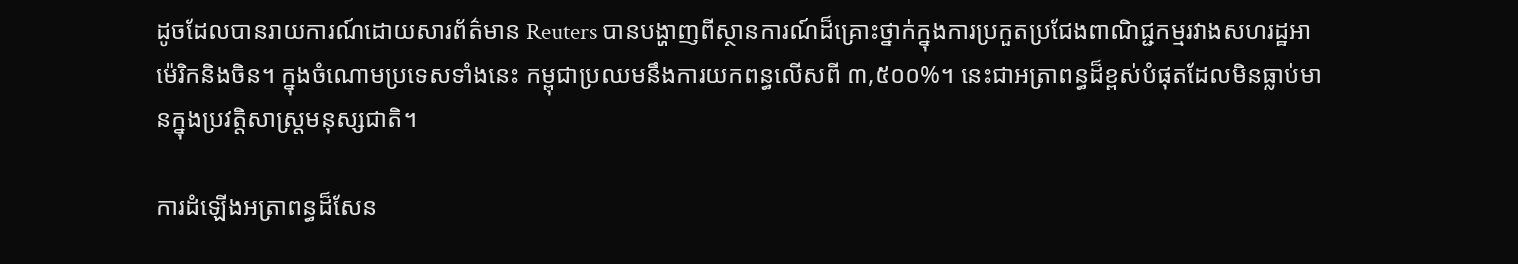ដូចដែលបានរាយការណ៍ដោយសារព័ត៌មាន Reuters បានបង្ហាញពីស្ថានការណ៍ដ៏គ្រោះថ្នាក់ក្នុងការប្រកួតប្រជែងពាណិជ្ជកម្មរវាងសហរដ្ឋអាម៉េរិកនិងចិន។ ក្នុងចំណោមប្រទេសទាំងនេះ កម្ពុជាប្រឈមនឹងការយកពន្ធលើសពី ៣,៥០០%។ នេះជាអត្រាពន្ធដ៏ខ្ពស់បំផុតដែលមិនធ្លាប់មានក្នុងប្រវត្តិសាស្ត្រមនុស្សជាតិ។

ការដំឡើងអត្រាពន្ធដ៏សែន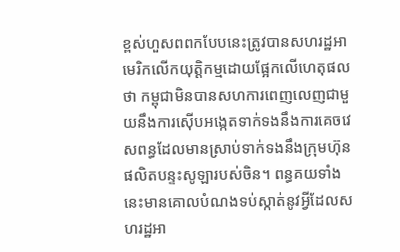ខ្ពស់ហួសពពកបែបនេះត្រូវបានសហរដ្ឋអាមេរិកលើកយុត្តិកម្មដោយផ្អែកលើហេតុផលថា កម្ពុជាមិនបានសហការពេញលេញជាមួយនឹងការស៊ើបអង្កេតទាក់ទងនឹងការគេចវេសពន្ធដែលមានស្រាប់ទាក់ទងនឹងក្រុមហ៊ុនផលិតបន្ទះសូឡារបស់ចិន។ ពន្ធគយទាំងនេះមានគោលបំណងទប់ស្កាត់នូវអ្វីដែលសហរដ្ឋអា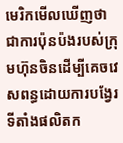មេរិកមើលឃើញថា ជាការប៉ុនប៉ងរបស់ក្រុមហ៊ុនចិនដើម្បីគេចវេសពន្ធដោយការបង្វែរទីតាំងផលិតក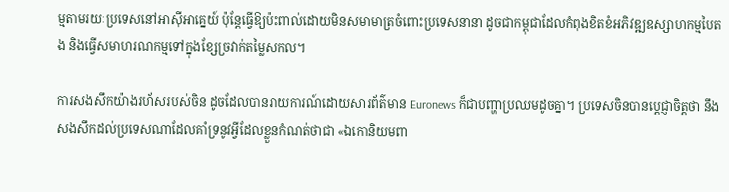ម្មតាមរយៈប្រទេសនៅអាស៊ីអាគ្នេយ៍ ប៉ុន្តែធ្វើឱ្យប៉ះពាល់ដោយមិនសមាមាត្រចំពោះប្រទេសនានា ដូចជាកម្ពុជាដែលកំពុងខិតខំអភិវឌ្ឍឧស្សាហកម្មបៃតង និងធ្វើសមាហរណកម្មទៅក្នុងខ្សែច្រវាក់តម្លៃសកល។

ការសងសឹកយ៉ាងរហ័សរបស់ចិន ដូចដែលបានរាយការណ៍ដោយសារព័ត៌មាន Euronews ក៏ជាបញ្ហាប្រឈមដូចគ្នា។ ប្រទេសចិនបានប្តេជ្ញាចិត្តថា នឹងសងសឹកដល់ប្រទេសណាដែលគាំទ្រនូវអ្វីដែលខ្លួនកំណត់ថាជា «ឯកោនិយមពា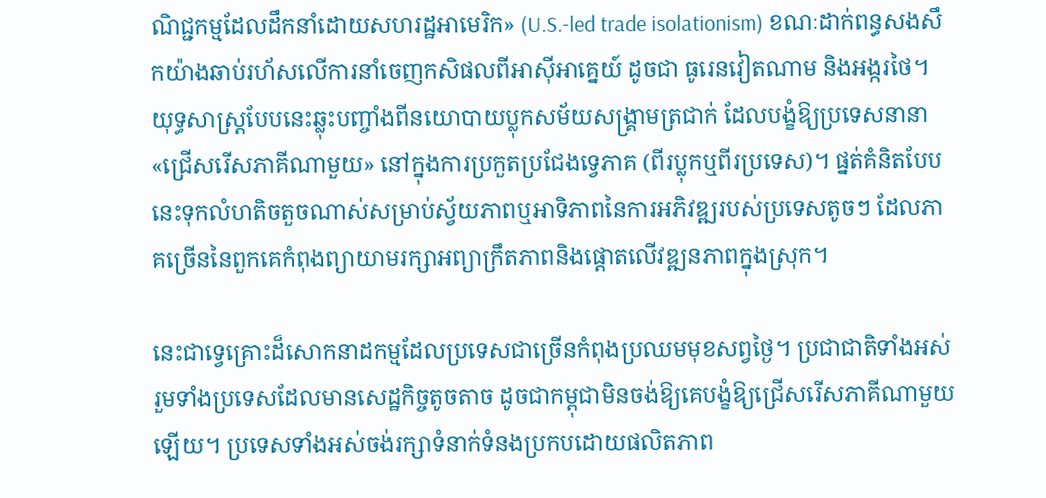ណិជ្ជកម្មដែលដឹកនាំដោយសហរដ្ឋអាមេរិក» (U.S.-led trade isolationism) ខណៈដាក់ពន្ធសងសឹកយ៉ាងឆាប់រហ័សលើការនាំចេញកសិផលពីអាស៊ីអាគ្នេយ៍ ដូចជា ធូរេនវៀតណាម និងអង្ករថៃ។ យុទ្ធសាស្ត្របែបនេះឆ្លុះបញ្ចាំងពីនយោបាយប្លុកសម័យសង្រ្គាមត្រជាក់ ដែលបង្ខំឱ្យប្រទេសនានា «ជ្រើសរើសភាគីណាមួយ» នៅក្នុងការប្រកួតប្រជែងទ្វេភាគ (ពីរប្លុកឬពីរប្រទេស)។ ផ្នត់គំនិតបែបនេះទុកលំហតិចតួចណាស់សម្រាប់ស្វ័យភាពឬអាទិភាពនៃការអភិវឌ្ឍរបស់ប្រទេសតូចៗ ដែលភាគច្រើននៃពួកគេកំពុងព្យាយាមរក្សាអព្យាក្រឹតភាពនិងផ្តោតលើវឌ្ឍនភាពក្នុងស្រុក។

នេះជាទ្វេគ្រោះដ៏សោកនាដកម្មដែលប្រទេសជាច្រើនកំពុងប្រឈមមុខសព្វថ្ងៃ។ ប្រជាជាតិទាំងអស់ រួមទាំងប្រទេសដែលមានសេដ្ឋកិច្ចតូចតាច ដូចជាកម្ពុជាមិនចង់ឱ្យគេបង្ខំឱ្យជ្រើសរើសភាគីណាមួយឡើយ។ ប្រទេសទាំងអស់ចង់រក្សាទំនាក់ទំនងប្រកបដោយផលិតភាព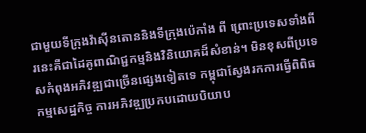ជាមួយទីក្រុងវ៉ាស៊ីនតោននិងទីក្រុងប៉េកាំង ពី ព្រោះប្រទេសទាំងពីរនេះគឺជាដៃគូពាណិជ្ជកម្មនិងវិនិយោគដ៏សំខាន់។ មិនខុសពីប្រទេសកំពុងអភិវឌ្ឍជាច្រើនផ្សេងទៀតទេ កម្ពុជាស្វែងរកការធ្វើពិពិធកម្មសេដ្ឋកិច្ច ការអភិវឌ្ឍប្រកបដោយបិយាប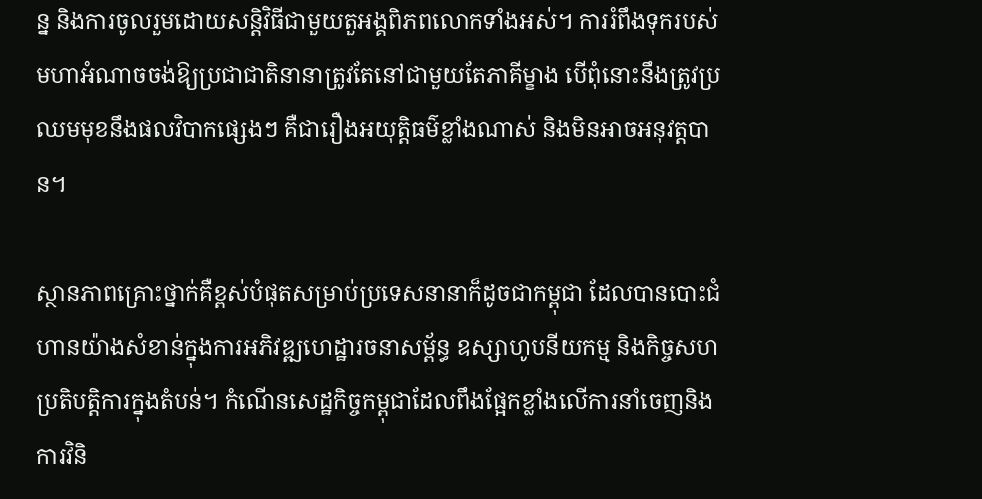ន្ន និងការចូលរួមដោយសន្តិវិធីជាមួយតួអង្គពិភពលោកទាំងអស់។ ការរំពឹងទុករបស់មហាអំណាចចង់ឱ្យប្រជាជាតិនានាត្រូវតែនៅជាមួយតែភាគីម្ខាង បើពុំនោះនឹងត្រូវប្រឈមមុខនឹងផលវិបាកផ្សេងៗ គឺជារឿងអយុត្តិធម៌ខ្លាំងណាស់ និងមិនអាចអនុវត្តបាន។

ស្ថានភាពគ្រោះថ្នាក់គឺខ្ពស់បំផុតសម្រាប់ប្រទេសនានាក៏ដូចជាកម្ពុជា ដែលបានបោះជំហានយ៉ាងសំខាន់ក្នុងការអភិវឌ្ឍហេដ្ឋារចនាសម្ព័ន្ធ ឧស្សាហូបនីយកម្ម និងកិច្ចសហប្រតិបត្តិការក្នុងតំបន់។ កំណើនសេដ្ឋកិច្ចកម្ពុជាដែលពឹងផ្អែកខ្លាំងលើការនាំចេញនិងការវិនិ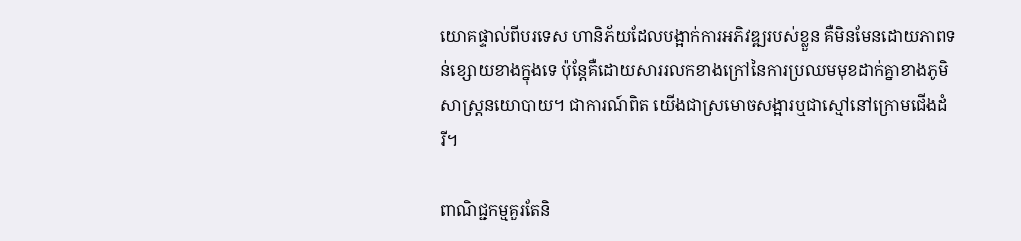យោគផ្ទាល់ពីបរទេស ហានិភ័យដែលបង្អាក់ការអភិវឌ្ឍរបស់ខ្លួន គឺមិនមែនដោយភាពទន់ខ្សោយខាងក្នុងទេ ប៉ុន្តែគឺដោយសាររលកខាងក្រៅនៃការប្រឈមមុខដាក់គ្នាខាងភូមិសាស្ត្រនយោបាយ។ ជាការណ៍ពិត យើងជាស្រមោចសង្អារឬជាស្មៅនៅក្រោមជើងដំរី។

ពាណិជ្ជកម្មគួរតែនិ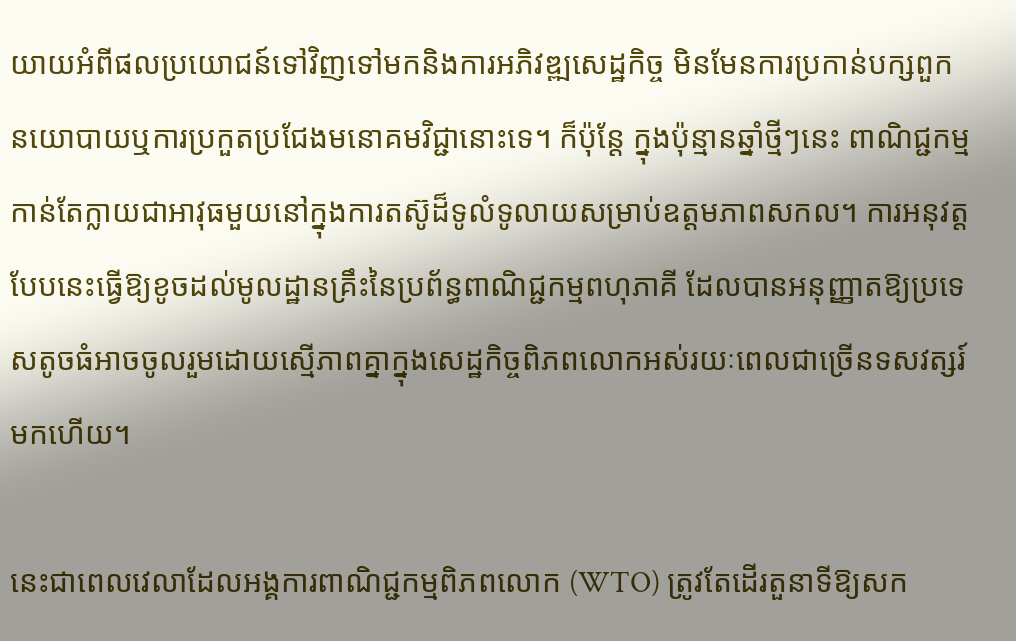យាយអំពីផលប្រយោជន៍ទៅវិញទៅមកនិងការអភិវឌ្ឍសេដ្ឋកិច្ច មិនមែនការប្រកាន់បក្សពួកនយោបាយឬការប្រកួតប្រជែងមនោគមវិជ្ជានោះទេ។ ក៏ប៉ុន្តែ ក្នុងប៉ុន្មានឆ្នាំថ្មីៗនេះ ពាណិជ្ជកម្មកាន់តែក្លាយជាអាវុធមួយនៅក្នុងការតស៊ូដ៏ទូលំទូលាយសម្រាប់ឧត្តមភាពសកល។ ការអនុវត្តបែបនេះធ្វើឱ្យខូចដល់មូលដ្ឋានគ្រឹះនៃប្រព័ន្ធពាណិជ្ជកម្មពហុភាគី ដែលបានអនុញ្ញាតឱ្យប្រទេសតូចធំអាចចូលរួមដោយស្មើភាពគ្នាក្នុងសេដ្ឋកិច្ចពិភពលោកអស់រយៈពេលជាច្រើនទសវត្សរ៍មកហើយ។

នេះជាពេលវេលាដែលអង្គការពាណិជ្ជកម្មពិភពលោក (WTO) ត្រូវតែដើរតួនាទីឱ្យសក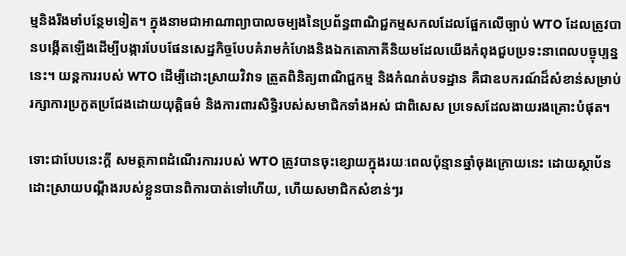ម្មនិងរឹងមាំបន្ថែមទៀត។ ក្នុងនាមជាអាណាព្យាបាលចម្បងនៃប្រព័ន្ធពាណិជ្ជកម្មសកលដែលផ្អែកលើច្បាប់ WTO ដែលត្រូវបានបង្កើតឡើងដើម្បីបង្ការបែបផែនសេដ្ឋកិច្ចបែបគំរាមកំហែងនិងឯកតោភាគីនិយមដែលយើងកំពុងជួបប្រទះនាពេលបច្ចុប្បន្ននេះ។ យន្តការរបស់ WTO ដើម្បីដោះស្រាយវិវាទ ត្រួតពិនិត្យពាណិជ្ជកម្ម និងកំណត់បទដ្ឋាន គឺជាឧបករណ៍ដ៏សំខាន់សម្រាប់រក្សាការប្រកួតប្រជែងដោយយុត្តិធម៌ និងការពារសិទ្ធិរបស់សមាជិកទាំងអស់ ជាពិសេស ប្រទេសដែលងាយរងគ្រោះបំផុត។

ទោះជាបែបនេះក្តី សមត្ថភាពដំណើរការរបស់ WTO ត្រូវបានចុះខ្សោយក្នុងរយៈពេលប៉ុន្មានឆ្នាំចុងក្រោយនេះ ដោយស្ថាប័នដោះស្រាយបណ្ដឹងរបស់ខ្លួនបានពិការបាត់ទៅហើយ, ហើយសមាជិកសំខាន់ៗរ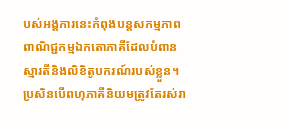បស់អង្គការនេះកំពុងបន្តសកម្មភាពពាណិជ្ជកម្មឯកតោភាគីដែលបំពានស្មារតីនិងលិខិតូបករណ៍របស់ខ្លួន។ ប្រសិនបើពហុភាគីនិយមត្រូវតែរស់រា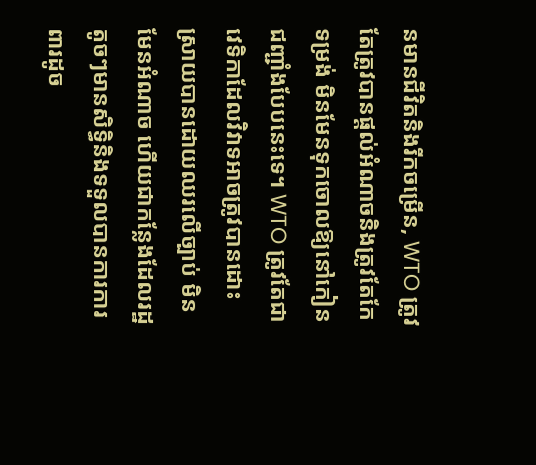នមានជីវិតនិងរីកចម្រើន, WTO ត្រូវតែត្រូវបានផ្តល់អំណាចនិងត្រូវតែកែទម្រង់ មិនមែនទុកចោលឱ្យនៅកៀនជញ្ជាំងបែបនេះទេ។ WTO ត្រូវតែជាវេទិកាដែលវិវាទអាចត្រូវបានដោះស្រាយបានដោយឈរលើច្បាប់ មិនមែនអំណាច ហើយជាកន្លែងដែលរដ្ឋតូចៗមានសិទ្ធិនិងទទួលបានការការពារដូច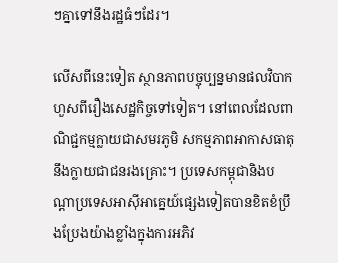ៗគ្នាទៅនឹងរដ្ឋធំៗដែរ។

លើសពីនេះទៀត ស្ថានភាពបច្ចុប្បន្នមានផលវិបាកហួសពីរឿងសេដ្ឋកិច្ចទៅទៀត។ នៅពេលដែលពាណិជ្ជកម្មក្លាយជាសមរភូមិ សកម្មភាពអាកាសធាតុនឹងក្លាយជាជនរងគ្រោះ។ ប្រទេសកម្ពុជានិងបណ្តាប្រទេសអាស៊ីអាគ្នេយ៍ផ្សេងទៀតបានខិតខំប្រឹងប្រែងយ៉ាងខ្លាំងក្នុងការអភិវ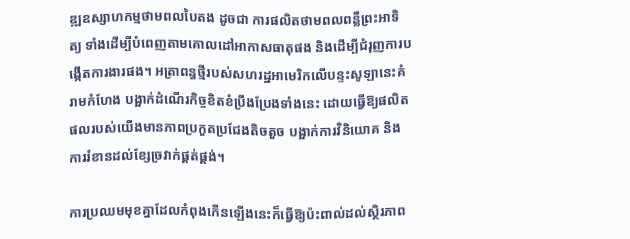ឌ្ឍឧស្សាហកម្មថាមពលបៃតង ដូចជា ការផលិតថាមពលពន្លឺព្រះអាទិត្យ ទាំងដើម្បីបំពេញតាមគោលដៅអាកាសធាតុផង និងដើម្បីជំរុញការបង្កើតការងារផង។ អត្រាពន្ធថ្មីរបស់សហរដ្ឋអាមេរិកលើបន្ទះសូឡានេះគំរាមកំហែង បង្អាក់ដំណើរកិច្ចខិតខំប្រឹងប្រែងទាំងនេះ ដោយធ្វើឱ្យផលិតផលរបស់យើងមានភាពប្រកួតប្រជែងតិចតួច បង្អាក់ការវិនិយោគ និងការរំខានដល់ខ្សែច្រវាក់ផ្គត់ផ្គង់។

ការប្រឈមមុខគ្នាដែលកំពុងកើនឡើងនេះក៏ធ្វើឱ្យប៉ះពាល់ដល់ស្ថិរភាព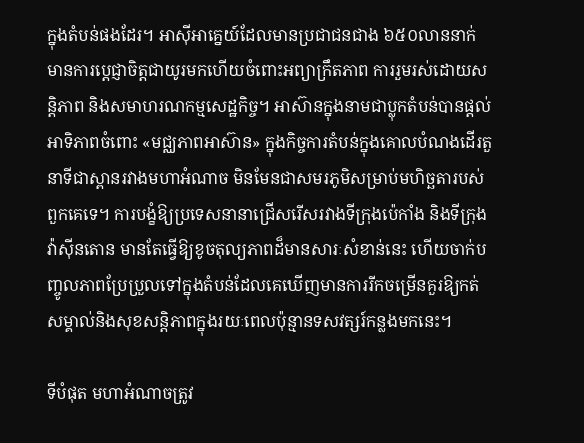ក្នុងតំបន់ផងដែរ។ អាស៊ីអាគ្នេយ៍ដែលមានប្រជាជនជាង ៦៥០លាននាក់ មានការប្តេជ្ញាចិត្តជាយូរមកហើយចំពោះអព្យាក្រឹតភាព ការរួមរស់ដោយសន្តិភាព និងសមាហរណកម្មសេដ្ឋកិច្ច។ អាស៊ានក្នុងនាមជាប្លុកតំបន់បានផ្តល់អាទិភាពចំពោះ «មជ្ឈភាពអាស៊ាន» ក្នុងកិច្ចការតំបន់ក្នុងគោលបំណងដើរតួនាទីជាស្ពានរវាងមហាអំណាច មិនមែនជាសមរភូមិសម្រាប់មហិច្ឆតារបស់ពួកគេទេ។ ការបង្ខំឱ្យប្រទេសនានាជ្រើសរើសរវាងទីក្រុងប៉េកាំង និងទីក្រុងវ៉ាស៊ីនតោន មានតែធ្វើឱ្យខូចតុល្យភាពដ៏មានសារៈសំខាន់នេះ ហើយចាក់បញ្ចូលភាពប្រែប្រួលទៅក្នុងតំបន់ដែលគេឃើញមានការរីកចម្រើនគួរឱ្យកត់សម្គាល់និងសុខសន្តិភាពក្នុងរយៈពេលប៉ុន្មានទសវត្សរ៍កន្លងមកនេះ។

ទីបំផុត មហាអំណាចត្រូវ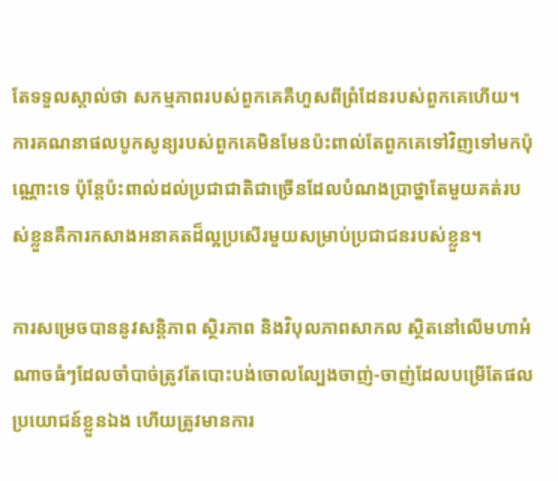តែទទួលស្គាល់ថា សកម្មភាពរបស់ពួកគេគឺហួសពីព្រំដែនរបស់ពួកគេហើយ។ ការគណនាផលបូកសូន្យរបស់ពួកគេមិនមែនប៉ះពាល់តែពួកគេទៅវិញទៅមកប៉ុណ្ណោះទេ ប៉ុន្តែប៉ះពាល់ដល់ប្រជាជាតិជាច្រើនដែលបំណងប្រាថ្នាតែមួយគត់របស់ខ្លួនគឺការកសាងអនាគតដ៏ល្អប្រសើរមួយសម្រាប់ប្រជាជនរបស់ខ្លួន។

ការសម្រេចបាននូវសន្តិភាព ស្ថិរភាព និងវិបុលភាពសាកល ស្ថិតនៅលើមហាអំណាចធំៗដែលចាំបាច់ត្រូវតែបោះបង់ចោលល្បែងចាញ់-ចាញ់ដែលបម្រើតែផលប្រយោជន៍ខ្លួនឯង ហើយត្រូវមានការ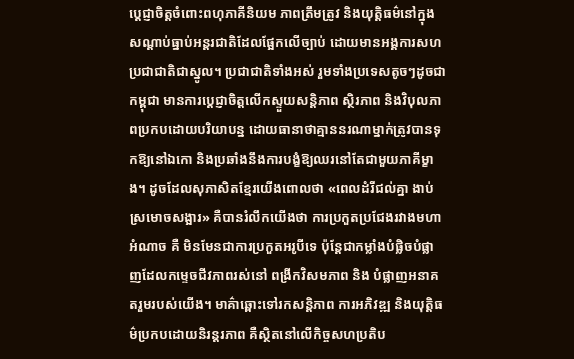ប្តេជ្ញាចិត្តចំពោះពហុភាគីនិយម ភាពត្រឹមត្រូវ និងយុត្តិធម៌នៅក្នុងសណ្ដាប់ធ្នាប់អន្តរជាតិដែលផ្អែកលើច្បាប់ ដោយមានអង្គការសហប្រជាជាតិជាស្នូល។ ប្រជាជាតិទាំងអស់ រួមទាំងប្រទេសតូចៗដូចជាកម្ពុជា មានការប្តេជ្ញាចិត្តលើកស្ទួយសន្តិភាព ស្ថិរភាព និងវិបុលភាពប្រកបដោយបរិយាបន្ន ដោយធានាថាគ្មាននរណាម្នាក់ត្រូវបានទុកឱ្យនៅឯកោ និងប្រឆាំងនឹងការបង្ខំឱ្យឈរនៅតែជាមួយភាគីម្ខាង។ ដូចដែលសុភាសិតខ្មែរយើងពោលថា «ពេលដំរីជល់គ្នា ងាប់ស្រមោចសង្អារ» គឺបានរំលឹកយើងថា ការប្រកួតប្រជែងរវាងមហាអំណាច គឺ មិនមែនជាការប្រកួតអរូបីទេ ប៉ុន្តែជាកម្លាំងបំផ្លិចបំផ្លាញដែលកម្ទេចជីវភាពរស់នៅ ពង្រីកវិសមភាព និង បំផ្លាញអនាគតរួមរបស់យើង។ មាគ៌ាឆ្ពោះទៅរកសន្តិភាព ការអភិវឌ្ឍ និងយុត្តិធម៌ប្រកបដោយនិរន្តរភាព គឺស្ថិតនៅលើកិច្ចសហប្រតិប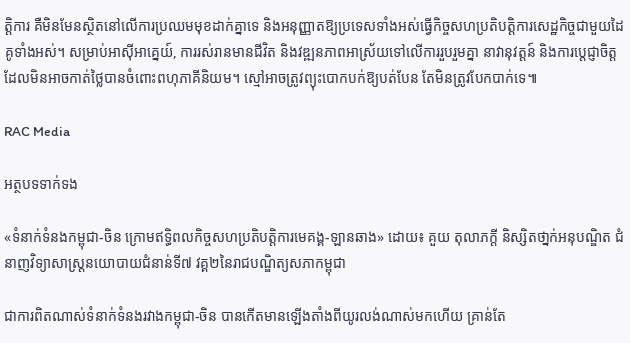ត្តិការ គឺមិនមែនស្ថិតនៅលើការប្រឈមមុខដាក់គ្នាទេ និងអនុញ្ញាតឱ្យប្រទេសទាំងអស់ធ្វើកិច្ចសហប្រតិបត្តិការសេដ្ឋកិច្ចជាមួយដៃគូទាំងអស់។ សម្រាប់អាស៊ីអាគ្នេយ៍, ការរស់រានមានជីវិត និងវឌ្ឍនភាពអាស្រ័យទៅលើការរួបរួមគ្នា នាវានុវត្តន៍ និងការប្តេជ្ញាចិត្តដែលមិនអាចកាត់ថ្លៃបានចំពោះពហុភាគីនិយម។ ស្មៅអាចត្រូវព្យុះបោកបក់ឱ្យបត់បែន តែមិនត្រូវបែកបាក់ទេ៕

RAC Media

អត្ថបទទាក់ទង

«ទំនាក់ទំនងកម្ពុជា-ចិន ក្រោមឥទ្ធិពលកិច្ចសហប្រតិបត្តិការមេគង្គ-ឡានឆាង» ដោយ៖ គួយ តុលាភក្ដី និស្សិតថា្នក់អនុបណ្ឌិត ជំនាញវិទ្យាសាស្រ្តនយោបាយជំនាន់ទី៧ វគ្គ២នៃរាជបណ្ឌិត្យសភាកម្ពុជា

ជាការពិតណាស់ទំនាក់ទំនងរវាងកម្ពុជា-ចិន បានកើតមានឡើងតាំងពីយូរលង់ណាស់មកហើយ គ្រាន់តែ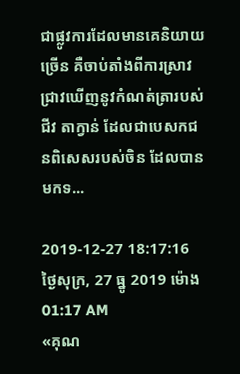ជាផ្លូវការដែលមានគេនិយាយច្រើន គឺចាប់តាំងពីការស្រាវជ្រាវឃើញនូវកំណត់ត្រារបស់ ជីវ តាក្វាន់ ដែលជាបេសកជនពិសេសរបស់ចិន ដែលបានមកទ...

2019-12-27 18:17:16   ថ្ងៃសុក្រ, 27 ធ្នូ 2019 ម៉ោង 01:17 AM
«គុណ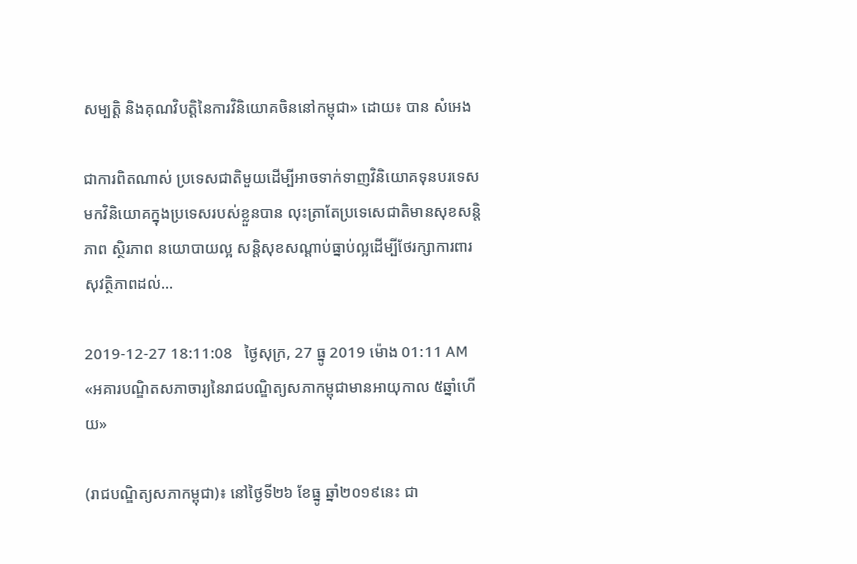សម្បត្តិ និងគុណវិបត្តិនៃការវិនិយោគចិននៅកម្ពុជា» ដោយ៖ បាន សំអេង

ជាការពិតណាស់ ប្រទេសជាតិមួយដើម្បីអាចទាក់ទាញវិនិយោគទុនបរទេសមកវិនិយោគក្នុងប្រទេសរបស់ខ្លួនបាន លុះត្រាតែប្រទេសេជាតិមានសុខសន្តិភាព ស្ថិរភាព នយោបាយល្អ សន្តិសុខសណ្តាប់ធ្នាប់ល្អដើម្បីថែរក្សាការពារសុវត្ថិភាពដល់...

2019-12-27 18:11:08   ថ្ងៃសុក្រ, 27 ធ្នូ 2019 ម៉ោង 01:11 AM
«អគារបណ្ឌិតសភាចារ្យនៃរាជបណ្ឌិត្យសភាកម្ពុជាមានអាយុកាល ៥ឆ្នាំហើយ»

(រាជបណ្ឌិត្យសភាកម្ពុជា)៖ នៅថ្ងៃទី២៦ ខែធ្នូ ឆ្នាំ២០១៩នេះ ជា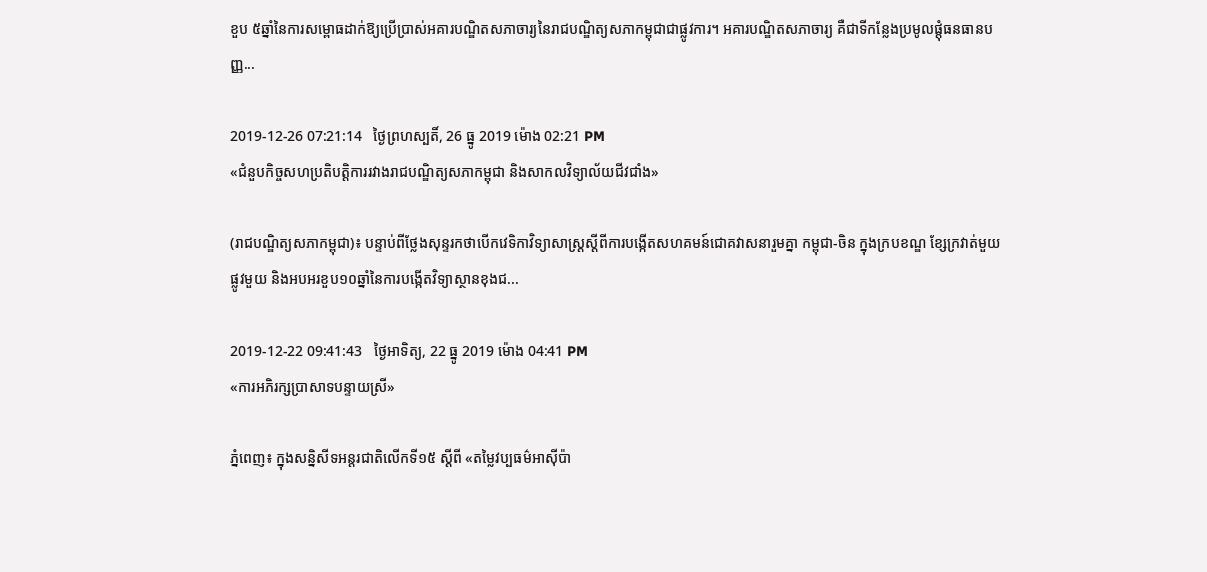ខួប ៥ឆ្នាំនៃការសម្ពោធដាក់ឱ្យប្រើប្រាស់អគារបណ្ឌិតសភាចារ្យនៃរាជបណ្ឌិត្យសភាកម្ពុជាជាផ្លូវការ។ អគារបណ្ឌិតសភាចារ្យ គឺជាទីកន្លែងប្រមូលផ្តុំធនធានបញ្ញ...

2019-12-26 07:21:14   ថ្ងៃព្រហស្បតិ៍, 26 ធ្នូ 2019 ម៉ោង 02:21 PM
«ជំនួបកិច្ចសហប្រតិបត្តិការរវាងរាជបណ្ឌិត្យសភាកម្ពុជា និងសាកលវិទ្យាល័យជីវជាំង»

(រាជបណ្ឌិត្យសភាកម្ពុជា)៖ បន្ទាប់ពីថ្លែងសុន្ទរកថាបើកវេទិកាវិទ្យាសាស្ត្រស្តីពីការបង្កើតសហគមន៍ជោគវាសនារួមគ្នា កម្ពុជា-ចិន ក្នុងក្របខណ្ឌ ខ្សែក្រវាត់មួយផ្លូវមួយ និងអបអរខួប១០ឆ្នាំនៃការបង្កើតវិទ្យាស្ថានខុងជ...

2019-12-22 09:41:43   ថ្ងៃអាទិត្យ, 22 ធ្នូ 2019 ម៉ោង 04:41 PM
«ការអភិរក្សប្រាសាទបន្ទាយស្រី»

ភ្នំពេញ៖ ក្នុងសន្និសីទអន្តរជាតិលើកទី១៥ ស្ដីពី «តម្លៃវប្បធម៌អាស៊ីប៉ា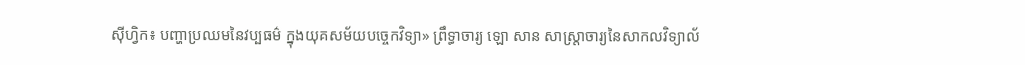ស៊ីហ្វិក៖ បញ្ហាប្រឈមនៃវប្បធម៌ ក្នុងយុគសម័យបច្ចេកវិទ្យា» ព្រឹទ្ធាចារ្យ ឡោ សាន សាស្ត្រាចារ្យនៃសាកលវិទ្យាល័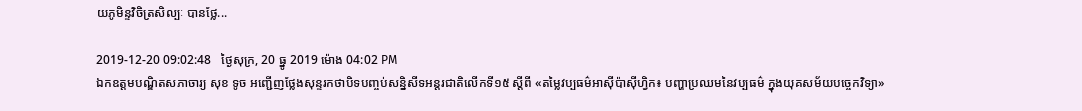យភូមិន្ទវិចិត្រសិល្បៈ បានថ្លែ...

2019-12-20 09:02:48   ថ្ងៃសុក្រ, 20 ធ្នូ 2019 ម៉ោង 04:02 PM
ឯកឧត្ដមបណ្ឌិតសភាចារ្យ សុខ ទូច អញ្ជើញថ្លែងសុន្ទរកថាបិទបញ្ចប់សន្និសីទអន្តរជាតិលើកទី១៥ ស្ដីពី «តម្លៃវប្បធម៌អាស៊ីប៉ាស៊ីហ្វិក៖ បញ្ហាប្រឈមនៃវប្បធម៌ ក្នុងយុគសម័យបច្ចេកវិទ្យា»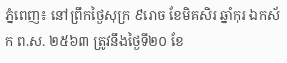ភ្នំពេញ៖ នៅព្រឹកថ្ងៃសុក្រ ៩រោច ខែមិគសិរ ឆ្នាំកុរ ឯកស័ក ព.ស. ២៥៦៣ ត្រូវនឹងថ្ងៃទី២០ ខែ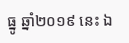ធ្នូ ឆ្នាំ២០១៩ នេះ ឯ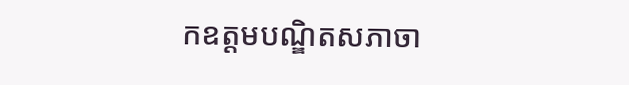កឧត្ដមបណ្ឌិតសភាចា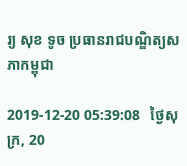រ្យ សុខ ទូច ប្រធានរាជបណ្ឌិត្យសភាកម្ពុជា

2019-12-20 05:39:08   ថ្ងៃសុក្រ, 20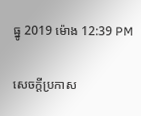ធ្នូ 2019 ម៉ោង 12:39 PM

សេចក្តីប្រកាស